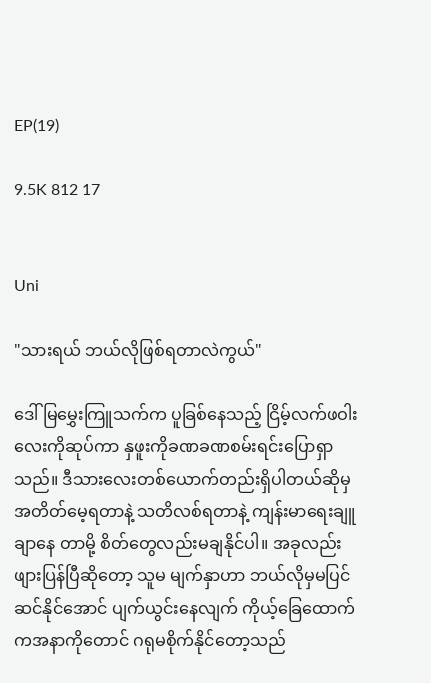EP(19)

9.5K 812 17


Uni

"သားရယ် ဘယ်လိုဖြစ်ရတာလဲကွယ်"

ဒေါ်မြမွှေးကြူသက်က ပူခြစ်နေသည့် ငြိမ့်လက်ဖဝါးလေးကိုဆုပ်ကာ နှဖူးကိုခဏခဏစမ်းရင်းပြောရှာသည်။ ဒီသားလေးတစ်ယောက်တည်းရှိပါတယ်ဆိုမှ အတိတ်မေ့ရတာနဲ့ သတိလစ်ရတာနဲ့ ကျန်းမာရေးချူချာနေ တာမို့ စိတ်တွေလည်းမချနိုင်ပါ။ အခုလည်း ဖျားပြန်ပြီဆိုတော့ သူမ မျက်နှာဟာ ဘယ်လိုမှမပြင်ဆင်နိုင်အောင် ပျက်ယွင်းနေလျက် ကိုယ့်ခြေထောက်ကအနာကိုတောင် ဂရုမစိုက်နိုင်တော့သည်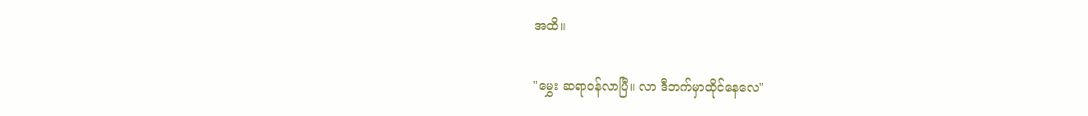အထိ။

"မွှေး ဆရာဝန်လာပြီ။ လာ ဒီဘက်မှာထိုင်နေလေ"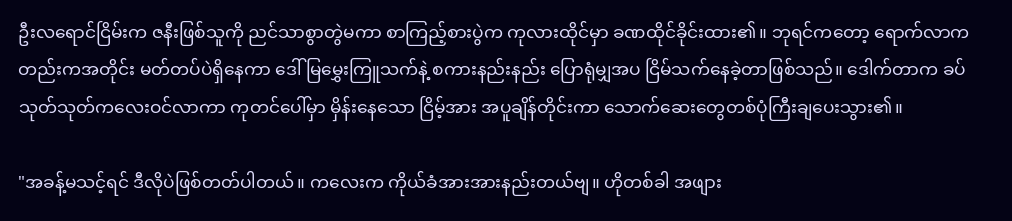ဦးလရောင်ငြိမ်းက ဇနီးဖြစ်သူကို ညင်သာစွာတွဲမကာ စာကြည့်စားပွဲက ကုလားထိုင်မှာ ခဏထိုင်ခိုင်းထား၏။ ဘုရင်ကတော့ ရောက်လာကတည်းကအတိုင်း မတ်တပ်ပဲရှိနေကာ ဒေါ်မြမွှေးကြူသက်နဲ့ စကားနည်းနည်း ပြောရုံမျှအပ ငြိမ်သက်နေခဲ့တာဖြစ်သည်။ ဒေါက်တာက ခပ်သုတ်သုတ်ကလေးဝင်လာကာ ကုတင်ပေါ်မှာ မှိန်းနေသော ငြိမ့်အား အပူချိန်တိုင်းကာ သောက်ဆေးတွေတစ်ပုံကြီးချပေးသွား၏။

"အခန့်မသင့်ရင် ဒီလိုပဲဖြစ်တတ်ပါတယ်။ ကလေးက ကိုယ်ခံအားအားနည်းတယ်ဗျ။ ဟိုတစ်ခါ အဖျား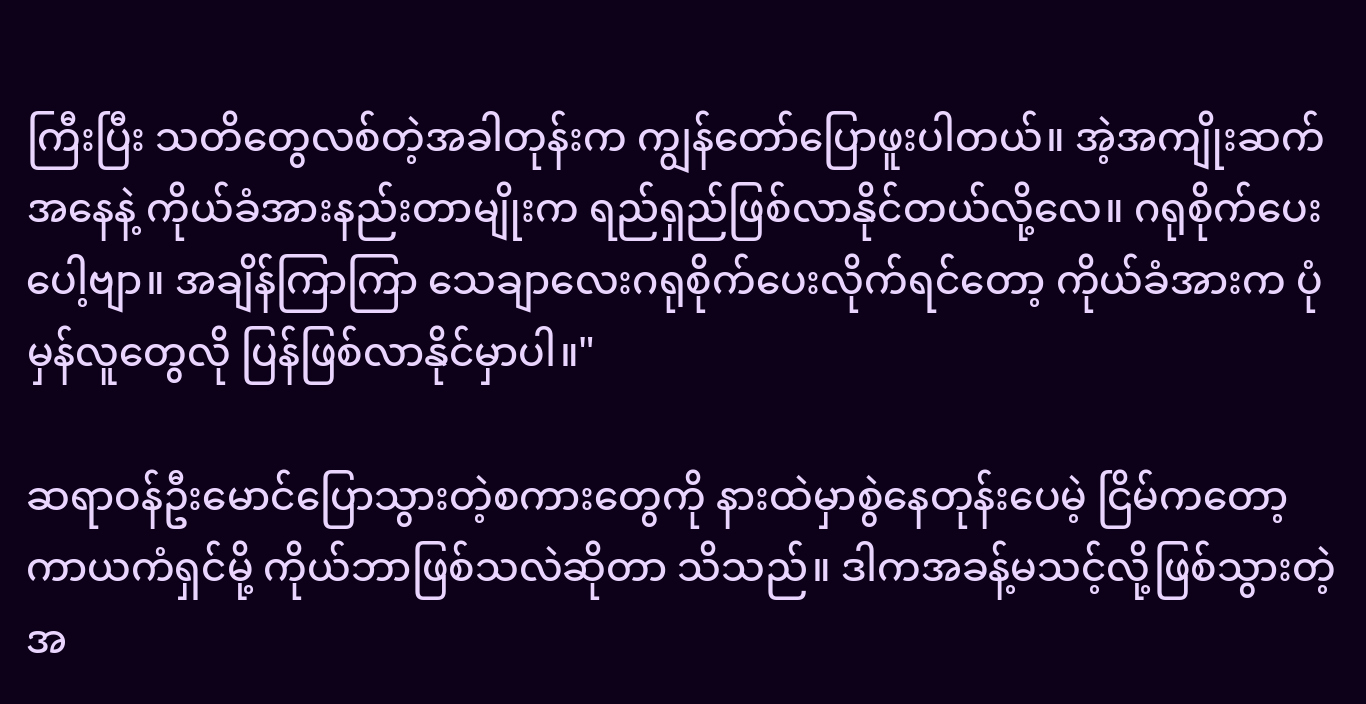ကြီးပြီး သတိတွေလစ်တဲ့အခါတုန်းက ကျွန်တော်ပြောဖူးပါတယ်။ အဲ့အကျိုးဆက်အနေနဲ့ ကိုယ်ခံအားနည်းတာမျိုးက ရည်ရှည်ဖြစ်လာနိုင်တယ်လို့လေ။ ဂရုစိုက်ပေးပေါ့ဗျာ။ အချိန်ကြာကြာ သေချာလေးဂရုစိုက်ပေးလိုက်ရင်တော့ ကိုယ်ခံအားက ပုံမှန်လူတွေလို ပြန်ဖြစ်လာနိုင်မှာပါ။"

ဆရာဝန်ဦးမောင်ပြောသွားတဲ့စကားတွေကို နားထဲမှာစွဲနေတုန်းပေမဲ့ ငြိမ်ကတော့ ကာယကံရှင်မို့ ကိုယ်ဘာဖြစ်သလဲဆိုတာ သိသည်။ ဒါကအခန့်မသင့်လို့ဖြစ်သွားတဲ့အ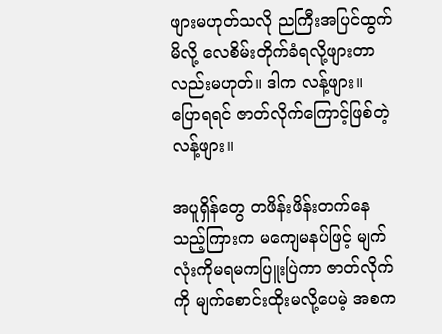ဖျားမဟုတ်သလို ညကြီးအပြင်ထွက်မိလို့ လေစိမ်းတိုက်ခံရလို့ဖျားတာလည်းမဟုတ်။ ဒါက လန့်ဖျား။ ပြောရရင် ဇာတ်လိုက်ကြောင့်ဖြစ်တဲ့ လန့်ဖျား။

အပူရှိန်တွေ တဖိန်းဖိန်းတက်နေသည့်ကြားက မကျေမနပ်ဖြင့် မျက်လုံးကိုမရမကပြူးပြဲကာ ဇာတ်လိုက်ကို မျက်စောင်းထိုးမလို့ပေမဲ့ အစက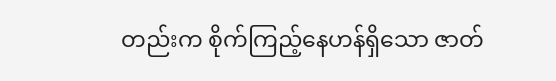တည်းက စိုက်ကြည့်နေဟန်ရှိသော ဇာတ်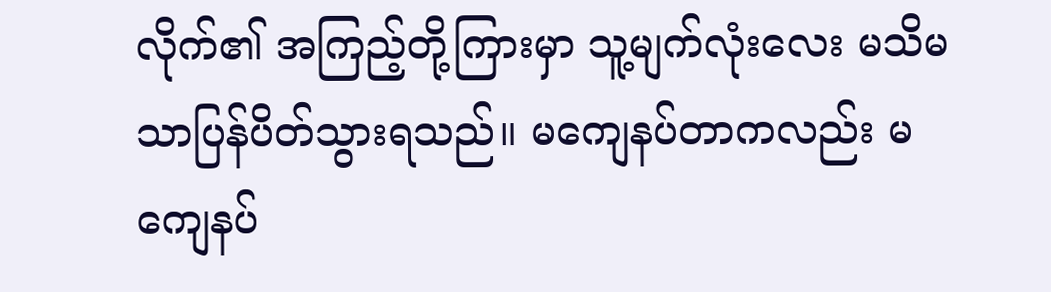လိုက်၏ အကြည့်တို့ကြားမှာ သူ့မျက်လုံးလေး မသိမသာပြန်ပိတ်သွားရသည်။ မကျေနပ်တာကလည်း မကျေနပ်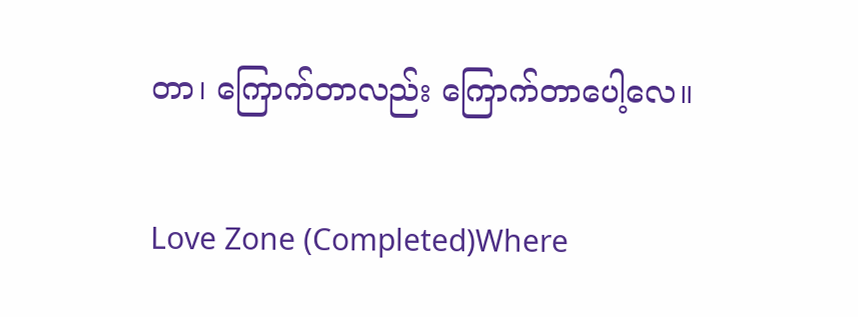တာ၊ ကြောက်တာလည်း ကြောက်တာပေါ့လေ။

Love Zone (Completed)Where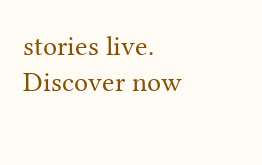stories live. Discover now